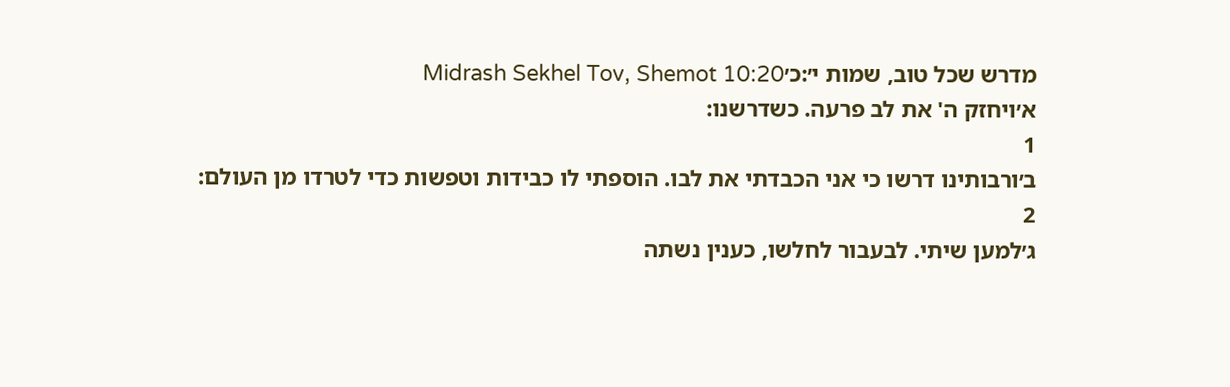מדרש שכל טוב, שמות י׳:כ׳Midrash Sekhel Tov, Shemot 10:20
א׳ויחזק ה' את לב פרעה. כשדרשנו:
1
ב׳ורבותינו דרשו כי אני הכבדתי את לבו. הוספתי לו כבידות וטפשות כדי לטרדו מן העולם:
2
ג׳למען שיתי. לבעבור לחלשו, כענין נשתה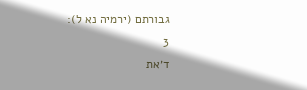גבורתם (ירמיה נא ל):
3
ד׳את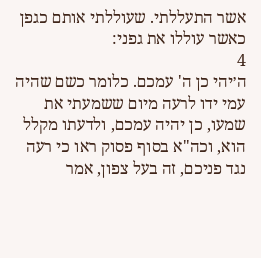אשר התעללתי. שעוללתי אותם כגפן כאשר עוללו את גפני:
4
ה׳יהי כן ה' עמכם. כלומר כשם שהיה עמי ידו לרעה מיום ששמעתי את שמעו, כן יהיה עמכם, ולדעתו מקלל הוא, וכה"א בסוף פסוק ראו כי רעה נגד פניכם, זה בעל צפון, אמר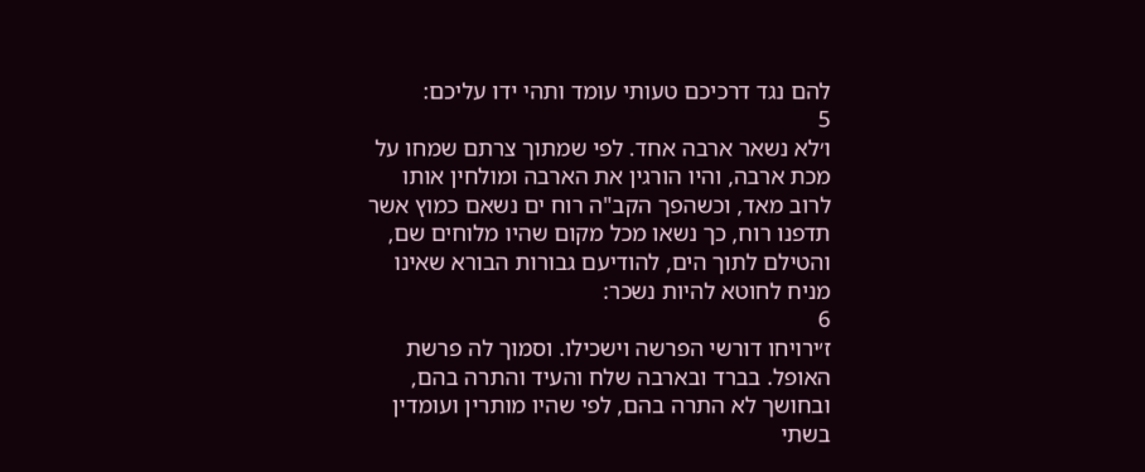להם נגד דרכיכם טעותי עומד ותהי ידו עליכם:
5
ו׳לא נשאר ארבה אחד. לפי שמתוך צרתם שמחו על מכת ארבה, והיו הורגין את הארבה ומולחין אותו לרוב מאד, וכשהפך הקב"ה רוח ים נשאם כמוץ אשר תדפנו רוח, כך נשאו מכל מקום שהיו מלוחים שם, והטילם לתוך הים, להודיעם גבורות הבורא שאינו מניח לחוטא להיות נשכר:
6
ז׳ירויחו דורשי הפרשה וישכילו. וסמוך לה פרשת האופל. בברד ובארבה שלח והעיד והתרה בהם, ובחושך לא התרה בהם, לפי שהיו מותרין ועומדין בשתי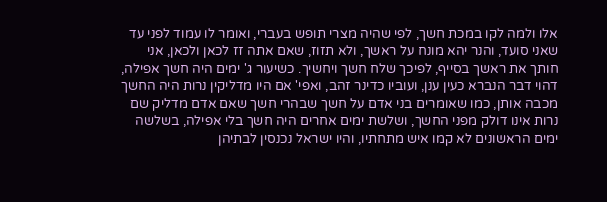אלו ולמה לקו במכת חשך, לפי שהיה מצרי תופש בעברי, ואומר לו עמוד לפני עד שאני סועד, והנר יהא מונח על ראשך, ולא תזוז, שאם אתה זז לכאן ולכאן, אני חותך את ראשך בסייף, לפיכך שלח חשך ויחשיך. כשיעור ג' ימים היה חשך אפילה, דהוי דבר הנברא כעין ענן, ועוביו כדינר זהב, ואפי' אם היו מדליקין נרות היה החשך מכבה אותן, כמו שאומרים בני אדם על חשך שבהרי חשך שאם אדם מדליק שם נרות אינו דולק מפני החשך, ושלשת ימים אחרים היה חשך בלי אפילה, בשלשה ימים הראשונים לא קמו איש מתחתיו, והיו ישראל נכנסין לבתיהן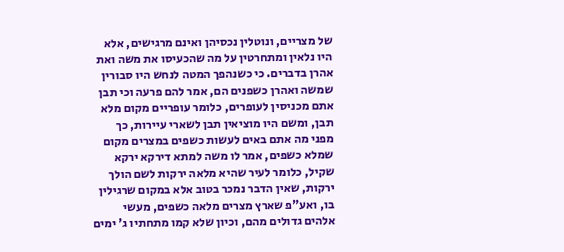של מצריים, ונוטלין נכסיהן ואינם מרגישים, אלא היו נלאין ומתחרטין על מה שהכעיסו את משה ואת אהרן בדברים. כי כשנהפך המטה לנחש היו סבורין שמשה ואהרן כשפנים הם, אמר להם פרעה וכי תבן אתם מכניסין לעופרים, כלומר עופריים מקום מלא תבן, ומשם היו מוציאין תבן לשארי עיירות, כך מפני מה אתם באים לעשות כשפים במצרים מקום שמלא כשפים, אמר לו משה למתא דירקא ירקא שקיל, כלומר לעיר שהיא מלאה ירקות לשם הולך ירקות, שאין הדבר נמכר בטוב אלא במקום שרגילין בו, ואע"פ שארץ מצרים מלאה כשפים, מעשי אלהים גדולים מהם, וכיון שלא קמו מתחתיו ג' ימים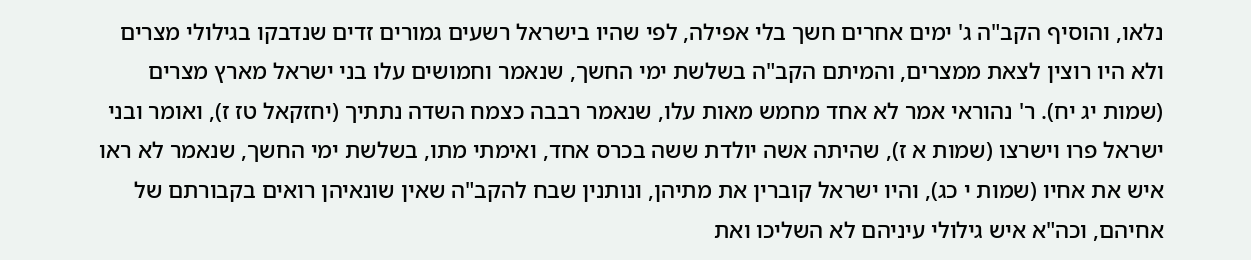נלאו, והוסיף הקב"ה ג' ימים אחרים חשך בלי אפילה, לפי שהיו בישראל רשעים גמורים זדים שנדבקו בגילולי מצרים ולא היו רוצין לצאת ממצרים, והמיתם הקב"ה בשלשת ימי החשך, שנאמר וחמושים עלו בני ישראל מארץ מצרים (שמות יג יח). ר' נהוראי אמר לא אחד מחמש מאות עלו, שנאמר רבבה כצמח השדה נתתיך (יחזקאל טז ז), ואומר ובני ישראל פרו וישרצו (שמות א ז), שהיתה אשה יולדת ששה בכרס אחד, ואימתי מתו, בשלשת ימי החשך, שנאמר לא ראו איש את אחיו (שמות י כג), והיו ישראל קוברין את מתיהן, ונותנין שבח להקב"ה שאין שונאיהן רואים בקבורתם של אחיהם, וכה"א איש גילולי עיניהם לא השליכו ואת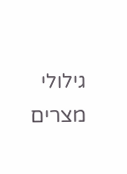גילולי מצרים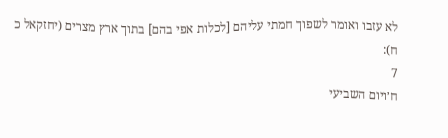לא עזבו ואומר לשפוך חמתי עליהם [לכלות אפי בהם] בתוך ארץ מצרים (יחזקאל כ ח):
7
ח׳ויום השביעי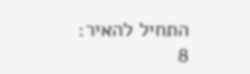התחיל להאיר:
8